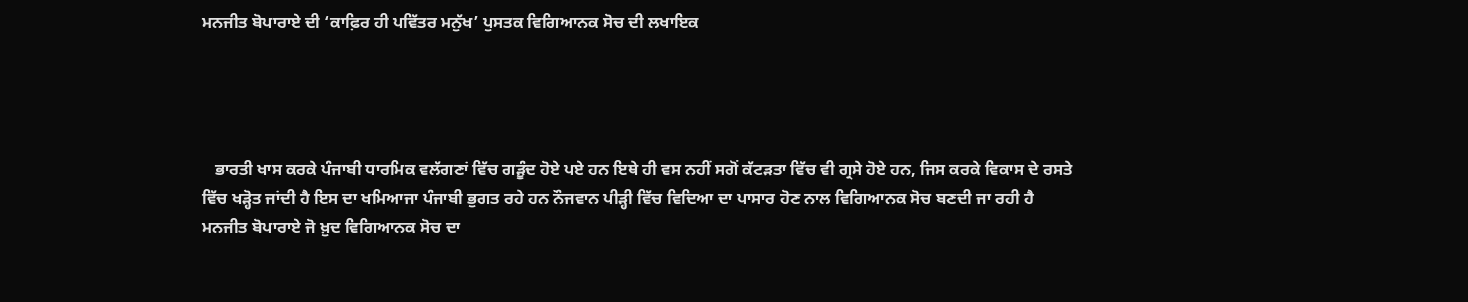ਮਨਜੀਤ ਬੋਪਾਰਾਏ ਦੀ ‘ਕਾਫ਼ਿਰ ਹੀ ਪਵਿੱਤਰ ਮਨੁੱਖ’ ਪੁਸਤਕ ਵਿਗਿਆਨਕ ਸੋਚ ਦੀ ਲਖਾਇਕ




   ਭਾਰਤੀ ਖਾਸ ਕਰਕੇ ਪੰਜਾਬੀ ਧਾਰਮਿਕ ਵਲੱਗਣਾਂ ਵਿੱਚ ਗੜੂੰਦ ਹੋਏ ਪਏ ਹਨ ਇਥੇ ਹੀ ਵਸ ਨਹੀਂ ਸਗੋਂ ਕੱਟੜਤਾ ਵਿੱਚ ਵੀ ਗ੍ਰਸੇ ਹੋਏ ਹਨ, ਜਿਸ ਕਰਕੇ ਵਿਕਾਸ ਦੇ ਰਸਤੇ ਵਿੱਚ ਖੜ੍ਹੋਤ ਜਾਂਦੀ ਹੈ ਇਸ ਦਾ ਖਮਿਆਜਾ ਪੰਜਾਬੀ ਭੁਗਤ ਰਹੇ ਹਨ ਨੌਜਵਾਨ ਪੀੜ੍ਹੀ ਵਿੱਚ ਵਿਦਿਆ ਦਾ ਪਾਸਾਰ ਹੋਣ ਨਾਲ ਵਿਗਿਆਨਕ ਸੋਚ ਬਣਦੀ ਜਾ ਰਹੀ ਹੈ ਮਨਜੀਤ ਬੋਪਾਰਾਏ ਜੋ ਖ਼ੁਦ ਵਿਗਿਆਨਕ ਸੋਚ ਦਾ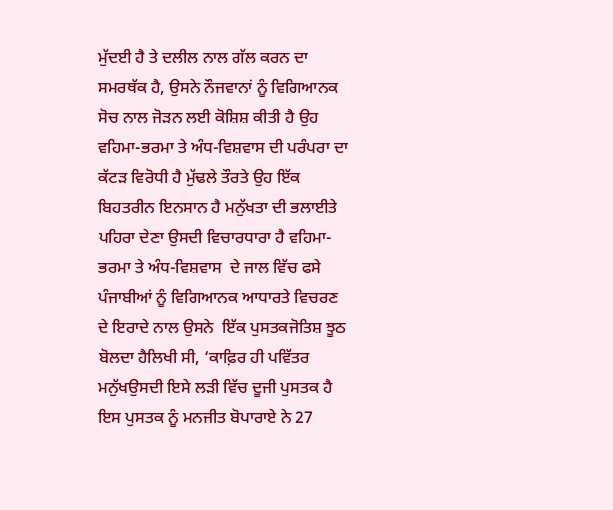ਮੁੱਦਈ ਹੈ ਤੇ ਦਲੀਲ ਨਾਲ ਗੱਲ ਕਰਨ ਦਾ ਸਮਰਥੱਕ ਹੈ, ਉਸਨੇ ਨੌਜਵਾਨਾਂ ਨੂੰ ਵਿਗਿਆਨਕ ਸੋਚ ਨਾਲ ਜੋੜਨ ਲਈ ਕੋਸ਼ਿਸ਼ ਕੀਤੀ ਹੈ ਉਹ ਵਹਿਮਾ-ਭਰਮਾ ਤੇ ਅੰਧ-ਵਿਸ਼ਵਾਸ ਦੀ ਪਰੰਪਰਾ ਦਾ ਕੱਟੜ ਵਿਰੋਧੀ ਹੈ ਮੁੱਢਲੇ ਤੌਰਤੇ ਉਹ ਇੱਕ ਬਿਹਤਰੀਨ ਇਨਸਾਨ ਹੈ ਮਨੁੱਖਤਾ ਦੀ ਭਲਾਈਤੇ ਪਹਿਰਾ ਦੇਣਾ ਉਸਦੀ ਵਿਚਾਰਧਾਰਾ ਹੈ ਵਹਿਮਾ-ਭਰਮਾ ਤੇ ਅੰਧ-ਵਿਸ਼ਵਾਸ  ਦੇ ਜਾਲ ਵਿੱਚ ਫਸੇ ਪੰਜਾਬੀਆਂ ਨੂੰ ਵਿਗਿਆਨਕ ਆਧਾਰਤੇ ਵਿਚਰਣ ਦੇ ਇਰਾਦੇ ਨਾਲ ਉਸਨੇ  ਇੱਕ ਪੁਸਤਕਜੋਤਿਸ਼ ਝੂਠ ਬੋਲਦਾ ਹੈਲਿਖੀ ਸੀ, ‘ਕਾਫ਼ਿਰ ਹੀ ਪਵਿੱਤਰ ਮਨੁੱਖਉਸਦੀ ਇਸੇ ਲੜੀ ਵਿੱਚ ਦੂਜੀ ਪੁਸਤਕ ਹੈ ਇਸ ਪੁਸਤਕ ਨੂੰ ਮਨਜੀਤ ਬੋਪਾਰਾਏ ਨੇ 27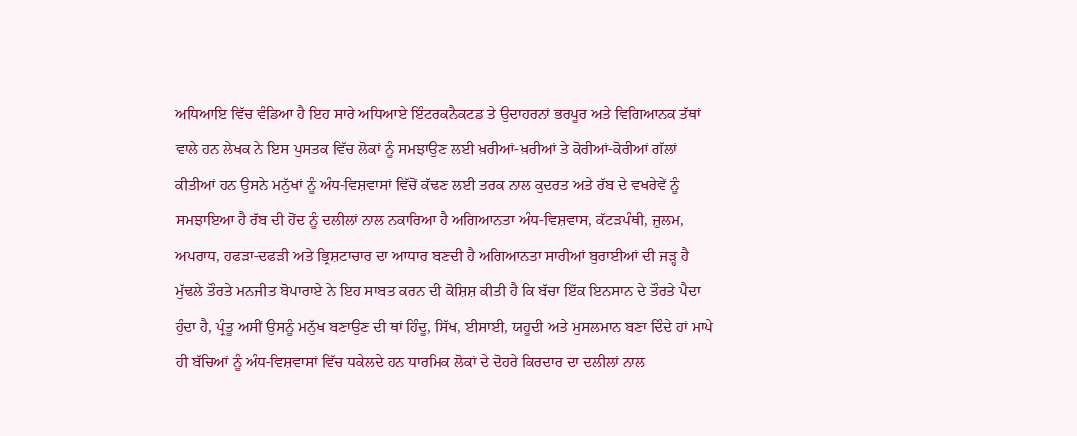ਅਧਿਆਇ ਵਿੱਚ ਵੰਡਿਆ ਹੈ ਇਹ ਸਾਰੇ ਅਧਿਆਏ ਇੰਟਰਕਨੈਕਟਡ ਤੇ ਉਦਾਹਰਨਾਂ ਭਰਪੂਰ ਅਤੇ ਵਿਗਿਆਨਕ ਤੱਥਾਂ ਵਾਲੇ ਹਨ ਲੇਖਕ ਨੇ ਇਸ ਪੁਸਤਕ ਵਿੱਚ ਲੋਕਾਂ ਨੂੰ ਸਮਝਾਉਣ ਲਈ ਖ਼ਰੀਆਂ-ਖ਼ਰੀਆਂ ਤੇ ਕੋਰੀਆਂ-ਕੋਰੀਆਂ ਗੱਲਾਂ ਕੀਤੀਆਂ ਹਨ ਉਸਨੇ ਮਨੁੱਖਾਂ ਨੂੰ ਅੰਧ-ਵਿਸ਼ਵਾਸਾਂ ਵਿੱਚੋਂ ਕੱਢਣ ਲਈ ਤਰਕ ਨਾਲ ਕੁਦਰਤ ਅਤੇ ਰੱਬ ਦੇ ਵਖਰੇਵੇਂ ਨੂੰ ਸਮਝਾਇਆ ਹੈ ਰੱਬ ਦੀ ਹੋਂਦ ਨੂੰ ਦਲੀਲਾਂ ਨਾਲ ਨਕਾਰਿਆ ਹੈ ਅਗਿਆਨਤਾ ਅੰਧ-ਵਿਸ਼ਵਾਸ, ਕੱਟੜਪੰਥੀ, ਜ਼ੁਲਮ, ਅਪਰਾਧ, ਹਫੜਾ-ਦਫੜੀ ਅਤੇ ਭ੍ਰਿਸ਼ਟਾਚਾਰ ਦਾ ਆਧਾਰ ਬਣਦੀ ਹੈ ਅਗਿਆਨਤਾ ਸਾਰੀਆਂ ਬੁਰਾਈਆਂ ਦੀ ਜੜ੍ਹ ਹੈ ਮੁੱਢਲੇ ਤੌਰਤੇ ਮਨਜੀਤ ਬੋਪਾਰਾਏ ਨੇ ਇਹ ਸਾਬਤ ਕਰਨ ਦੀ ਕੋਸ਼ਿਸ਼ ਕੀਤੀ ਹੈ ਕਿ ਬੱਚਾ ਇੱਕ ਇਨਸਾਨ ਦੇ ਤੌਰਤੇ ਪੈਦਾ ਹੁੰਦਾ ਹੈ, ਪ੍ਰੰਤੂ ਅਸੀਂ ਉਸਨੂੰ ਮਨੁੱਖ ਬਣਾਉਣ ਦੀ ਥਾਂ ਹਿੰਦੂ, ਸਿੱਖ, ਈਸਾਈ, ਯਹੂਦੀ ਅਤੇ ਮੁਸਲਮਾਨ ਬਣਾ ਦਿੰਦੇ ਹਾਂ ਮਾਪੇ ਹੀ ਬੱਚਿਆਂ ਨੂੰ ਅੰਧ-ਵਿਸ਼ਵਾਸਾਂ ਵਿੱਚ ਧਕੇਲਦੇ ਹਨ ਧਾਰਮਿਕ ਲੋਕਾਂ ਦੇ ਦੋਹਰੇ ਕਿਰਦਾਰ ਦਾ ਦਲੀਲਾਂ ਨਾਲ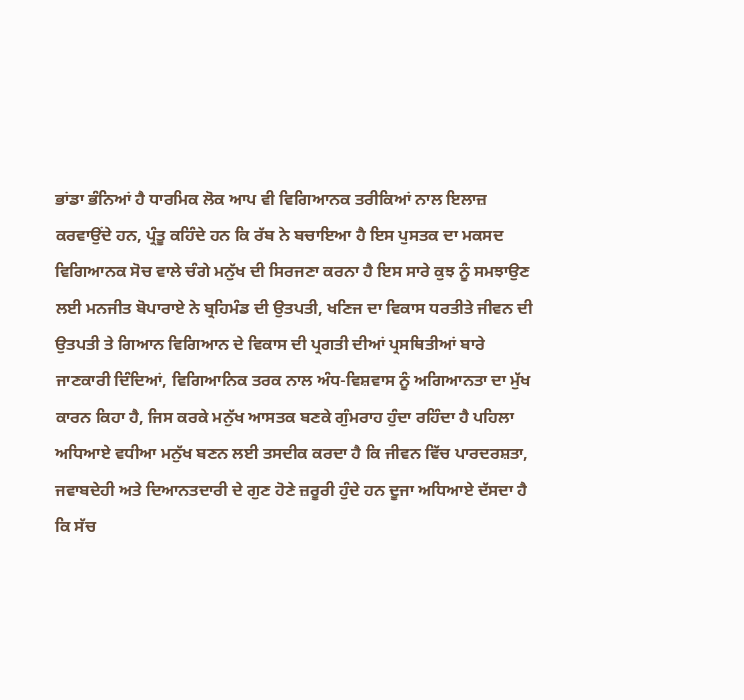ਭਾਂਡਾ ਭੰਨਿਆਂ ਹੈ ਧਾਰਮਿਕ ਲੋਕ ਆਪ ਵੀ ਵਿਗਿਆਨਕ ਤਰੀਕਿਆਂ ਨਾਲ ਇਲਾਜ਼ ਕਰਵਾਉਂਦੇ ਹਨ, ਪ੍ਰੰਤੂ ਕਹਿੰਦੇ ਹਨ ਕਿ ਰੱਬ ਨੇ ਬਚਾਇਆ ਹੈ ਇਸ ਪੁਸਤਕ ਦਾ ਮਕਸਦ ਵਿਗਿਆਨਕ ਸੋਚ ਵਾਲੇ ਚੰਗੇ ਮਨੁੱਖ ਦੀ ਸਿਰਜਣਾ ਕਰਨਾ ਹੈ ਇਸ ਸਾਰੇ ਕੁਝ ਨੂੰ ਸਮਝਾਉਣ ਲਈ ਮਨਜੀਤ ਬੋਪਾਰਾਏ ਨੇ ਬ੍ਰਹਿਮੰਡ ਦੀ ਉਤਪਤੀ, ਖਣਿਜ ਦਾ ਵਿਕਾਸ ਧਰਤੀਤੇ ਜੀਵਨ ਦੀ ਉਤਪਤੀ ਤੇ ਗਿਆਨ ਵਿਗਿਆਨ ਦੇ ਵਿਕਾਸ ਦੀ ਪ੍ਰਗਤੀ ਦੀਆਂ ਪ੍ਰਸਥਿਤੀਆਂ ਬਾਰੇ ਜਾਣਕਾਰੀ ਦਿੰਦਿਆਂ, ਵਿਗਿਆਨਿਕ ਤਰਕ ਨਾਲ ਅੰਧ-ਵਿਸ਼ਵਾਸ ਨੂੰ ਅਗਿਆਨਤਾ ਦਾ ਮੁੱਖ ਕਾਰਨ ਕਿਹਾ ਹੈ, ਜਿਸ ਕਰਕੇ ਮਨੁੱਖ ਆਸਤਕ ਬਣਕੇ ਗੁੰਮਰਾਹ ਹੁੰਦਾ ਰਹਿੰਦਾ ਹੈ ਪਹਿਲਾ ਅਧਿਆਏ ਵਧੀਆ ਮਨੁੱਖ ਬਣਨ ਲਈ ਤਸਦੀਕ ਕਰਦਾ ਹੈ ਕਿ ਜੀਵਨ ਵਿੱਚ ਪਾਰਦਰਸ਼ਤਾ, ਜਵਾਬਦੇਹੀ ਅਤੇ ਦਿਆਨਤਦਾਰੀ ਦੇ ਗੁਣ ਹੋਣੇ ਜ਼ਰੂਰੀ ਹੁੰਦੇ ਹਨ ਦੂਜਾ ਅਧਿਆਏ ਦੱਸਦਾ ਹੈ ਕਿ ਸੱਚ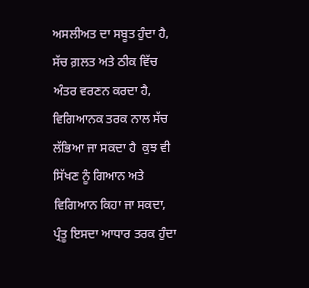ਅਸਲੀਅਤ ਦਾ ਸਬੂਤ ਹੁੰਦਾ ਹੈ, ਸੱਚ ਗ਼ਲਤ ਅਤੇ ਠੀਕ ਵਿੱਚ ਅੰਤਰ ਵਰਣਨ ਕਰਦਾ ਹੈ, ਵਿਗਿਆਨਕ ਤਰਕ ਨਾਲ ਸੱਚ ਲੱਭਿਆ ਜਾ ਸਕਦਾ ਹੈ  ਕੁਝ ਵੀ ਸਿੱਖਣ ਨੂੰ ਗਿਆਨ ਅਤੇ ਵਿਗਿਆਨ ਕਿਹਾ ਜਾ ਸਕਦਾ, ਪ੍ਰੰਤੂ ਇਸਦਾ ਆਧਾਰ ਤਰਕ ਹੁੰਦਾ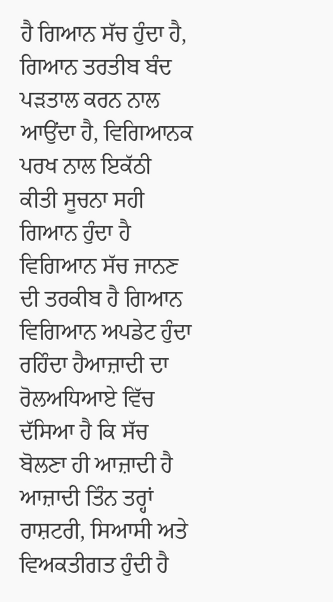ਹੈ ਗਿਆਨ ਸੱਚ ਹੁੰਦਾ ਹੈ, ਗਿਆਨ ਤਰਤੀਬ ਬੰਦ ਪੜਤਾਲ ਕਰਨ ਨਾਲ ਆਉਂਦਾ ਹੈ, ਵਿਗਿਆਨਕ ਪਰਖ ਨਾਲ ਇਕੱਠੀ ਕੀਤੀ ਸੂਚਨਾ ਸਹੀ ਗਿਆਨ ਹੁੰਦਾ ਹੈ ਵਿਗਿਆਨ ਸੱਚ ਜਾਨਣ ਦੀ ਤਰਕੀਬ ਹੈ ਗਿਆਨ ਵਿਗਿਆਨ ਅਪਡੇਟ ਹੁੰਦਾ ਰਹਿੰਦਾ ਹੈਆਜ਼ਾਦੀ ਦਾ ਰੋਲਅਧਿਆਏ ਵਿੱਚ ਦੱਸਿਆ ਹੈ ਕਿ ਸੱਚ ਬੋਲਣਾ ਹੀ ਆਜ਼ਾਦੀ ਹੈ ਆਜ਼ਾਦੀ ਤਿੰਨ ਤਰ੍ਹਾਂ ਰਾਸ਼ਟਰੀ, ਸਿਆਸੀ ਅਤੇ ਵਿਅਕਤੀਗਤ ਹੁੰਦੀ ਹੈ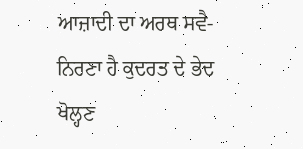ਆਜ਼ਾਦੀ ਦਾ ਅਰਥ ਸਵੈ-ਨਿਰਣਾ ਹੈ ਕੁਦਰਤ ਦੇ ਭੇਦ ਖੋਲ੍ਹਣ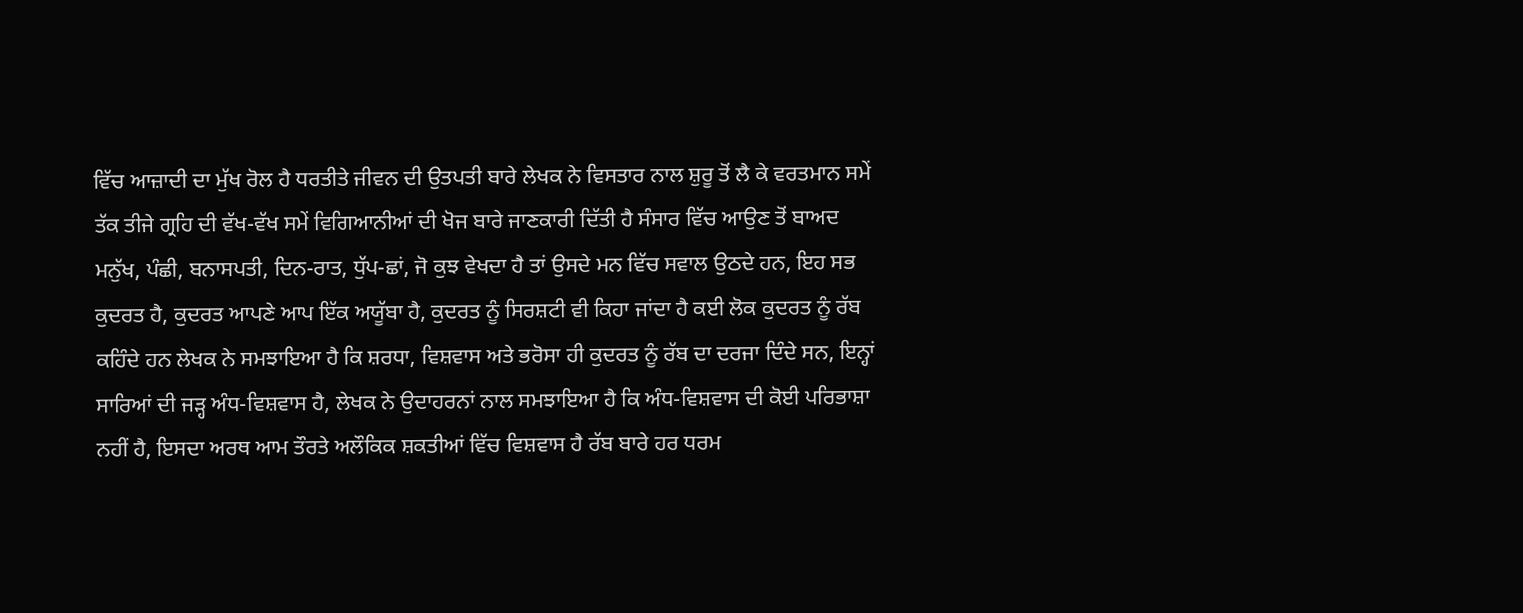ਵਿੱਚ ਆਜ਼ਾਦੀ ਦਾ ਮੁੱਖ ਰੋਲ ਹੈ ਧਰਤੀਤੇ ਜੀਵਨ ਦੀ ਉਤਪਤੀ ਬਾਰੇ ਲੇਖਕ ਨੇ ਵਿਸਤਾਰ ਨਾਲ ਸ਼ੁਰੂ ਤੋਂ ਲੈ ਕੇ ਵਰਤਮਾਨ ਸਮੇਂ ਤੱਕ ਤੀਜੇ ਗ੍ਰਹਿ ਦੀ ਵੱਖ-ਵੱਖ ਸਮੇਂ ਵਿਗਿਆਨੀਆਂ ਦੀ ਖੋਜ ਬਾਰੇ ਜਾਣਕਾਰੀ ਦਿੱਤੀ ਹੈ ਸੰਸਾਰ ਵਿੱਚ ਆਉਣ ਤੋਂ ਬਾਅਦ ਮਨੁੱਖ, ਪੰਛੀ, ਬਨਾਸਪਤੀ, ਦਿਨ-ਰਾਤ, ਧੁੱਪ-ਛਾਂ, ਜੋ ਕੁਝ ਵੇਖਦਾ ਹੈ ਤਾਂ ਉਸਦੇ ਮਨ ਵਿੱਚ ਸਵਾਲ ਉਠਦੇ ਹਨ, ਇਹ ਸਭ ਕੁਦਰਤ ਹੈ, ਕੁਦਰਤ ਆਪਣੇ ਆਪ ਇੱਕ ਅਯੂੱਬਾ ਹੈ, ਕੁਦਰਤ ਨੂੰ ਸਿਰਸ਼ਟੀ ਵੀ ਕਿਹਾ ਜਾਂਦਾ ਹੈ ਕਈ ਲੋਕ ਕੁਦਰਤ ਨੂੰ ਰੱਬ ਕਹਿੰਦੇ ਹਨ ਲੇਖਕ ਨੇ ਸਮਝਾਇਆ ਹੈ ਕਿ ਸ਼ਰਧਾ, ਵਿਸ਼ਵਾਸ ਅਤੇ ਭਰੋਸਾ ਹੀ ਕੁਦਰਤ ਨੂੰ ਰੱਬ ਦਾ ਦਰਜਾ ਦਿੰਦੇ ਸਨ, ਇਨ੍ਹਾਂ ਸਾਰਿਆਂ ਦੀ ਜੜ੍ਹ ਅੰਧ-ਵਿਸ਼ਵਾਸ ਹੈ, ਲੇਖਕ ਨੇ ਉਦਾਹਰਨਾਂ ਨਾਲ ਸਮਝਾਇਆ ਹੈ ਕਿ ਅੰਧ-ਵਿਸ਼ਵਾਸ ਦੀ ਕੋਈ ਪਰਿਭਾਸ਼ਾ ਨਹੀਂ ਹੈ, ਇਸਦਾ ਅਰਥ ਆਮ ਤੌਰਤੇ ਅਲੌਕਿਕ ਸ਼ਕਤੀਆਂ ਵਿੱਚ ਵਿਸ਼ਵਾਸ ਹੈ ਰੱਬ ਬਾਰੇ ਹਰ ਧਰਮ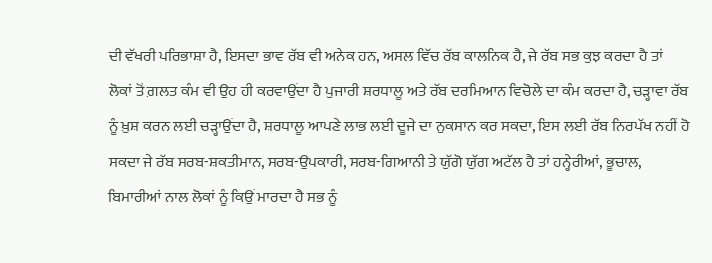ਦੀ ਵੱਖਰੀ ਪਰਿਭਾਸ਼ਾ ਹੈ, ਇਸਦਾ ਭਾਵ ਰੱਬ ਵੀ ਅਨੇਕ ਹਨ, ਅਸਲ ਵਿੱਚ ਰੱਬ ਕਾਲਨਿਕ ਹੈ, ਜੇ ਰੱਬ ਸਭ ਕੁਝ ਕਰਦਾ ਹੈ ਤਾਂ ਲੋਕਾਂ ਤੋਂ ਗ਼ਲਤ ਕੰਮ ਵੀ ਉਹ ਹੀ ਕਰਵਾਉਂਦਾ ਹੈ ਪੁਜਾਰੀ ਸ਼ਰਧਾਲੂ ਅਤੇ ਰੱਬ ਦਰਮਿਆਨ ਵਿਚੋਲੇ ਦਾ ਕੰਮ ਕਰਦਾ ਹੈ, ਚੜ੍ਹਾਵਾ ਰੱਬ ਨੂੰ ਖ਼ੁਸ਼ ਕਰਨ ਲਈ ਚੜ੍ਹਾਉਂਦਾ ਹੈ, ਸ਼ਰਧਾਲੂ ਆਪਣੇ ਲਾਭ ਲਈ ਦੂਜੇ ਦਾ ਨੁਕਸਾਨ ਕਰ ਸਕਦਾ, ਇਸ ਲਈ ਰੱਬ ਨਿਰਪੱਖ ਨਹੀਂ ਹੋ ਸਕਦਾ ਜੇ ਰੱਬ ਸਰਬ-ਸ਼ਕਤੀਮਾਨ, ਸਰਬ-ਉਪਕਾਰੀ, ਸਰਬ-ਗਿਆਨੀ ਤੇ ਯੁੱਗੋ ਯੁੱਗ ਅਟੱਲ ਹੈ ਤਾਂ ਹਨ੍ਹੇਰੀਆਂ, ਭੂਚਾਲ, ਬਿਮਾਰੀਆਂ ਨਾਲ ਲੋਕਾਂ ਨੂੰ ਕਿਉਂ ਮਾਰਦਾ ਹੈ ਸਭ ਨੂੰ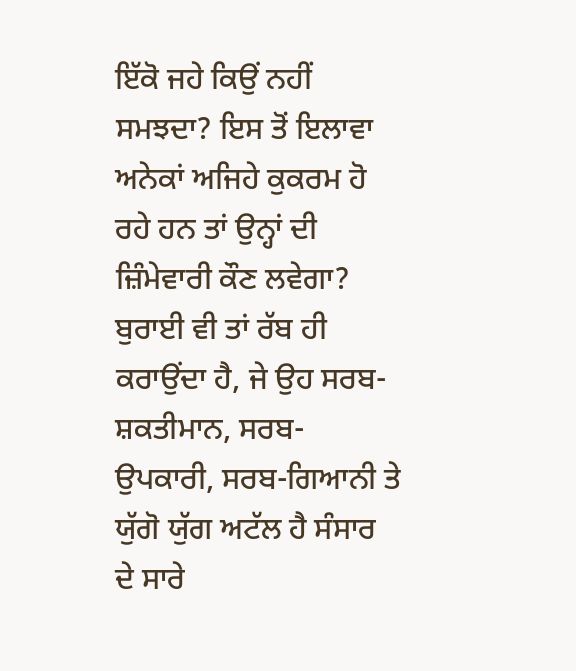ਇੱਕੋ ਜਹੇ ਕਿਉਂ ਨਹੀਂ ਸਮਝਦਾ? ਇਸ ਤੋਂ ਇਲਾਵਾ ਅਨੇਕਾਂ ਅਜਿਹੇ ਕੁਕਰਮ ਹੋ ਰਹੇ ਹਨ ਤਾਂ ਉਨ੍ਹਾਂ ਦੀ ਜ਼ਿੰਮੇਵਾਰੀ ਕੌਣ ਲਵੇਗਾ? ਬੁਰਾਈ ਵੀ ਤਾਂ ਰੱਬ ਹੀ ਕਰਾਉਂਦਾ ਹੈ, ਜੇ ਉਹ ਸਰਬ-ਸ਼ਕਤੀਮਾਨ, ਸਰਬ-ਉਪਕਾਰੀ, ਸਰਬ-ਗਿਆਨੀ ਤੇ ਯੁੱਗੋ ਯੁੱਗ ਅਟੱਲ ਹੈ ਸੰਸਾਰ ਦੇ ਸਾਰੇ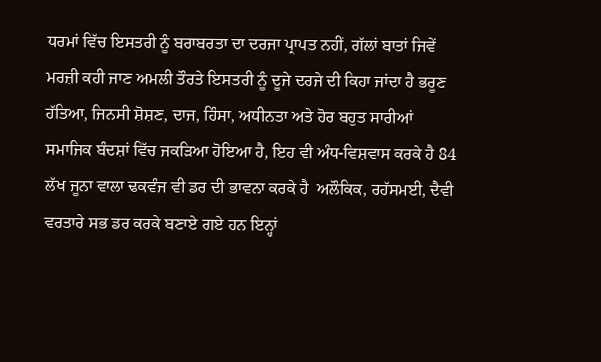ਧਰਮਾਂ ਵਿੱਚ ਇਸਤਰੀ ਨੂੰ ਬਰਾਬਰਤਾ ਦਾ ਦਰਜਾ ਪ੍ਰਾਪਤ ਨਹੀਂ, ਗੱਲਾਂ ਬਾਤਾਂ ਜਿਵੇਂ ਮਰਜ਼ੀ ਕਹੀ ਜਾਣ ਅਮਲੀ ਤੌਰਤੇ ਇਸਤਰੀ ਨੂੰ ਦੂਜੇ ਦਰਜੇ ਦੀ ਕਿਹਾ ਜਾਂਦਾ ਹੈ ਭਰੂਣ ਹੱਤਿਆ, ਜਿਨਸੀ ਸ਼ੋਸ਼ਣ, ਦਾਜ, ਹਿੰਸਾ, ਅਧੀਨਤਾ ਅਤੇ ਹੋਰ ਬਹੁਤ ਸਾਰੀਆਂ ਸਮਾਜਿਕ ਬੰਦਸ਼ਾਂ ਵਿੱਚ ਜਕੜਿਆ ਹੋਇਆ ਹੈ, ਇਹ ਵੀ ਅੰਧ-ਵਿਸ਼ਵਾਸ ਕਰਕੇ ਹੈ 84 ਲੱਖ ਜੂਨਾ ਵਾਲਾ ਢਕਵੰਜ ਵੀ ਡਰ ਦੀ ਭਾਵਨਾ ਕਰਕੇ ਹੈ  ਅਲੌਕਿਕ, ਰਹੱਸਮਈ, ਦੈਵੀ ਵਰਤਾਰੇ ਸਭ ਡਰ ਕਰਕੇ ਬਣਾਏ ਗਏ ਹਨ ਇਨ੍ਹਾਂ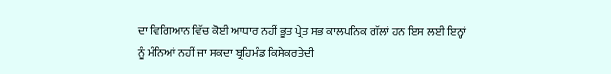ਦਾ ਵਿਗਿਆਨ ਵਿੱਚ ਕੋਈ ਆਧਾਰ ਨਹੀਂ ਭੂਤ ਪ੍ਰੇਤ ਸਭ ਕਾਲਪਨਿਕ ਗੱਲਾਂ ਹਨ ਇਸ ਲਈ ਇਨ੍ਹਾਂ ਨੂੰ ਮੰਨਿਆਂ ਨਹੀਂ ਜਾ ਸਕਦਾ ਬ੍ਰਹਿਮੰਡ ਕਿਸੇਕਰਤੇਦੀ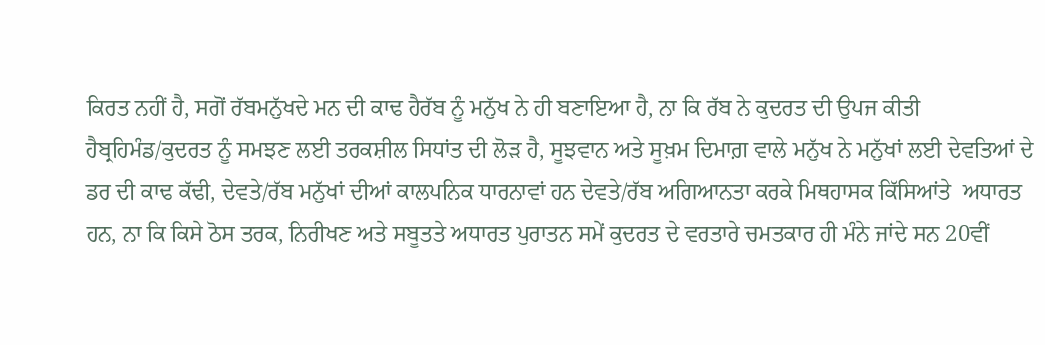ਕਿਰਤ ਨਹੀਂ ਹੈ, ਸਗੋਂ ਰੱਬਮਨੁੱਖਦੇ ਮਨ ਦੀ ਕਾਢ ਹੈਰੱਬ ਨੂੰ ਮਨੁੱਖ ਨੇ ਹੀ ਬਣਾਇਆ ਹੈ, ਨਾ ਕਿ ਰੱਬ ਨੇ ਕੁਦਰਤ ਦੀ ਉਪਜ ਕੀਤੀ ਹੈਬ੍ਰਹਿਮੰਡ/ਕੁਦਰਤ ਨੂੰ ਸਮਝਣ ਲਈ ਤਰਕਸ਼ੀਲ ਸਿਧਾਂਤ ਦੀ ਲੋੜ ਹੈ, ਸੂਝਵਾਨ ਅਤੇ ਸੂਖ਼ਮ ਦਿਮਾਗ਼ ਵਾਲੇ ਮਨੁੱਖ ਨੇ ਮਨੁੱਖਾਂ ਲਈ ਦੇਵਤਿਆਂ ਦੇ ਡਰ ਦੀ ਕਾਢ ਕੱਢੀ, ਦੇਵਤੇ/ਰੱਬ ਮਨੁੱਖਾਂ ਦੀਆਂ ਕਾਲਪਨਿਕ ਧਾਰਨਾਵਾਂ ਹਨ ਦੇਵਤੇ/ਰੱਬ ਅਗਿਆਨਤਾ ਕਰਕੇ ਮਿਥਹਾਸਕ ਕਿੱਸਿਆਂਤੇ  ਅਧਾਰਤ ਹਨ, ਨਾ ਕਿ ਕਿਸੇ ਠੋਸ ਤਰਕ, ਨਿਰੀਖਣ ਅਤੇ ਸਬੂਤਤੇ ਅਧਾਰਤ ਪੁਰਾਤਨ ਸਮੇਂ ਕੁਦਰਤ ਦੇ ਵਰਤਾਰੇ ਚਮਤਕਾਰ ਹੀ ਮੰਨੇ ਜਾਂਦੇ ਸਨ 20ਵੀਂ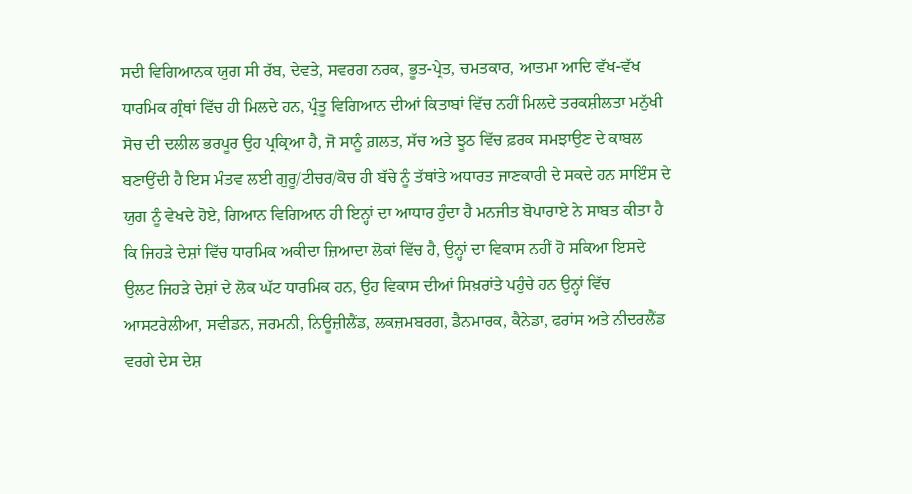ਸਦੀ ਵਿਗਿਆਨਕ ਯੁਗ ਸੀ ਰੱਬ, ਦੇਵਤੇ, ਸਵਰਗ ਨਰਕ, ਭੂਤ-ਪ੍ਰੇਤ, ਚਮਤਕਾਰ, ਆਤਮਾ ਆਦਿ ਵੱਖ-ਵੱਖ ਧਾਰਮਿਕ ਗ੍ਰੰਥਾਂ ਵਿੱਚ ਹੀ ਮਿਲਦੇ ਹਨ, ਪ੍ਰੰਤੂ ਵਿਗਿਆਨ ਦੀਆਂ ਕਿਤਾਬਾਂ ਵਿੱਚ ਨਹੀਂ ਮਿਲਦੇ ਤਰਕਸ਼ੀਲਤਾ ਮਨੁੱਖੀ ਸੋਚ ਦੀ ਦਲੀਲ ਭਰਪੂਰ ਉਹ ਪ੍ਰਕ੍ਰਿਆ ਹੈ, ਜੋ ਸਾਨੂੰ ਗ਼ਲਤ, ਸੱਚ ਅਤੇ ਝੂਠ ਵਿੱਚ ਫ਼ਰਕ ਸਮਝਾਉਣ ਦੇ ਕਾਬਲ ਬਣਾਉਂਦੀ ਹੈ ਇਸ ਮੰਤਵ ਲਈ ਗੁਰੂ/ਟੀਚਰ/ਕੋਚ ਹੀ ਬੱਚੇ ਨੂੰ ਤੱਥਾਂਤੇ ਅਧਾਰਤ ਜਾਣਕਾਰੀ ਦੇ ਸਕਦੇ ਹਨ ਸਾਇੰਸ ਦੇ ਯੁਗ ਨੂੰ ਵੇਖਦੇ ਹੋਏ, ਗਿਆਨ ਵਿਗਿਆਨ ਹੀ ਇਨ੍ਹਾਂ ਦਾ ਆਧਾਰ ਹੁੰਦਾ ਹੈ ਮਨਜੀਤ ਬੋਪਾਰਾਏ ਨੇ ਸਾਬਤ ਕੀਤਾ ਹੈ ਕਿ ਜਿਹੜੇ ਦੇਸ਼ਾਂ ਵਿੱਚ ਧਾਰਮਿਕ ਅਕੀਦਾ ਜ਼ਿਆਦਾ ਲੋਕਾਂ ਵਿੱਚ ਹੈ, ਉਨ੍ਹਾਂ ਦਾ ਵਿਕਾਸ ਨਹੀਂ ਹੋ ਸਕਿਆ ਇਸਦੇ ਉਲਟ ਜਿਹੜੇ ਦੇਸ਼ਾਂ ਦੇ ਲੋਕ ਘੱਟ ਧਾਰਮਿਕ ਹਨ, ਉਹ ਵਿਕਾਸ ਦੀਆਂ ਸਿਖ਼ਰਾਂਤੇ ਪਹੁੰਚੇ ਹਨ ਉਨ੍ਹਾਂ ਵਿੱਚ ਆਸਟਰੇਲੀਆ, ਸਵੀਡਨ, ਜਰਮਨੀ, ਨਿਊਜ਼ੀਲੈਂਡ, ਲਕਜ਼ਮਬਰਗ, ਡੈਨਮਾਰਕ, ਕੈਨੇਡਾ, ਫਰਾਂਸ ਅਤੇ ਨੀਦਰਲੈਂਡ ਵਰਗੇ ਦੇਸ ਦੇਸ਼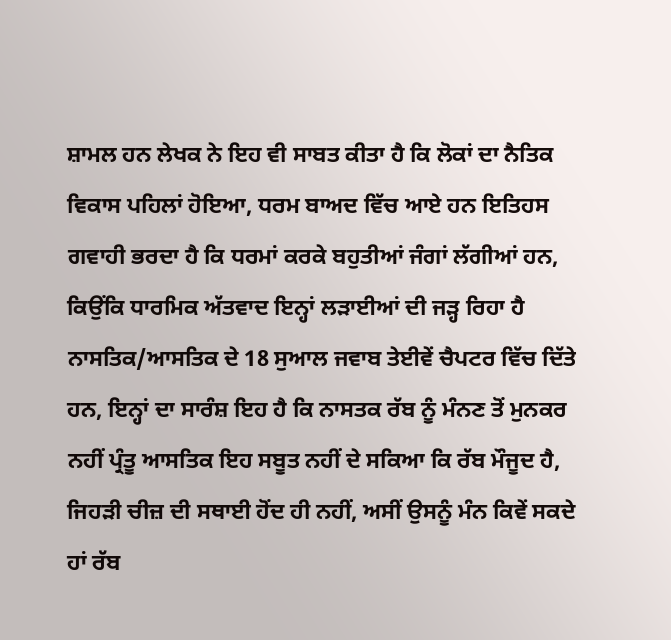ਸ਼ਾਮਲ ਹਨ ਲੇਖਕ ਨੇ ਇਹ ਵੀ ਸਾਬਤ ਕੀਤਾ ਹੈ ਕਿ ਲੋਕਾਂ ਦਾ ਨੈਤਿਕ ਵਿਕਾਸ ਪਹਿਲਾਂ ਹੋਇਆ, ਧਰਮ ਬਾਅਦ ਵਿੱਚ ਆਏ ਹਨ ਇਤਿਹਸ ਗਵਾਹੀ ਭਰਦਾ ਹੈ ਕਿ ਧਰਮਾਂ ਕਰਕੇ ਬਹੁਤੀਆਂ ਜੰਗਾਂ ਲੱਗੀਆਂ ਹਨ, ਕਿਉਂਕਿ ਧਾਰਮਿਕ ਅੱਤਵਾਦ ਇਨ੍ਹਾਂ ਲੜਾਈਆਂ ਦੀ ਜੜ੍ਹ ਰਿਹਾ ਹੈ ਨਾਸਤਿਕ/ਆਸਤਿਕ ਦੇ 18 ਸੁਆਲ ਜਵਾਬ ਤੇਈਵੇਂ ਚੈਪਟਰ ਵਿੱਚ ਦਿੱਤੇ ਹਨ, ਇਨ੍ਹਾਂ ਦਾ ਸਾਰੰਸ਼ ਇਹ ਹੈ ਕਿ ਨਾਸਤਕ ਰੱਬ ਨੂੰ ਮੰਨਣ ਤੋਂ ਮੁਨਕਰ ਨਹੀਂ ਪ੍ਰੰਤੂ ਆਸਤਿਕ ਇਹ ਸਬੂਤ ਨਹੀਂ ਦੇ ਸਕਿਆ ਕਿ ਰੱਬ ਮੌਜੂਦ ਹੈ, ਜਿਹੜੀ ਚੀਜ਼ ਦੀ ਸਥਾਈ ਹੋਂਦ ਹੀ ਨਹੀਂ, ਅਸੀਂ ਉਸਨੂੰ ਮੰਨ ਕਿਵੇਂ ਸਕਦੇ ਹਾਂ ਰੱਬ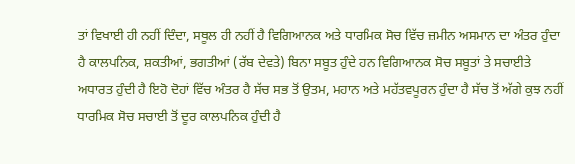ਤਾਂ ਵਿਖਾਈ ਹੀ ਨਹੀਂ ਦਿੰਦਾ, ਸਥੂਲ ਹੀ ਨਹੀਂ ਹੈ ਵਿਗਿਆਨਕ ਅਤੇ ਧਾਰਮਿਕ ਸੋਚ ਵਿੱਚ ਜ਼ਮੀਨ ਅਸਮਾਨ ਦਾ ਅੰਤਰ ਹੁੰਦਾ ਹੈ ਕਾਲਪਨਿਕ, ਸ਼ਕਤੀਆਂ, ਭਗਤੀਆਂ (ਰੱਬ ਦੇਵਤੇ) ਬਿਨਾ ਸਬੂਤ ਹੁੰਦੇ ਹਨ ਵਿਗਿਆਨਕ ਸੋਚ ਸਬੂਤਾਂ ਤੇ ਸਚਾਈਤੇ ਅਧਾਰਤ ਹੁੰਦੀ ਹੈ ਇਹੋ ਦੋਹਾਂ ਵਿੱਚ ਅੰਤਰ ਹੈ ਸੱਚ ਸਭ ਤੋਂ ਉਤਮ, ਮਹਾਨ ਅਤੇ ਮਹੱਤਵਪੂਰਨ ਹੁੰਦਾ ਹੈ ਸੱਚ ਤੋਂ ਅੱਗੇ ਕੁਝ ਨਹੀਂ ਧਾਰਮਿਕ ਸੋਚ ਸਚਾਈ ਤੋਂ ਦੂਰ ਕਾਲਪਨਿਕ ਹੁੰਦੀ ਹੈ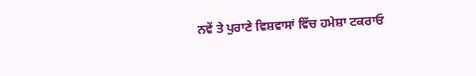ਨਵੇਂ ਤੇ ਪੁਰਾਣੇ ਵਿਸ਼ਵਾਸਾਂ ਵਿੱਚ ਹਮੇਸ਼ਾ ਟਕਰਾਓ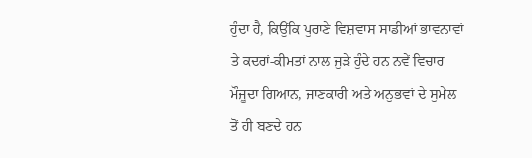ਹੁੰਦਾ ਹੈ, ਕਿਉਂਕਿ ਪੁਰਾਣੇ ਵਿਸ਼ਵਾਸ ਸਾਡੀਆਂ ਭਾਵਨਾਵਾਂ ਤੇ ਕਦਰਾਂ-ਕੀਮਤਾਂ ਨਾਲ ਜੁੜੇ ਹੁੰਦੇ ਹਨ ਨਵੇਂ ਵਿਚਾਰ ਮੌਜੂਦਾ ਗਿਆਨ, ਜਾਣਕਾਰੀ ਅਤੇ ਅਨੁਭਵਾਂ ਦੇ ਸੁਮੇਲ ਤੋਂ ਹੀ ਬਣਦੇ ਹਨ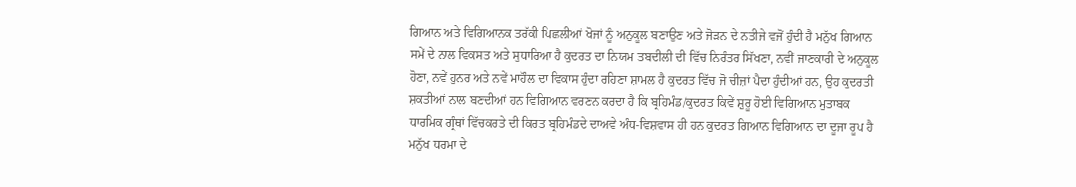ਗਿਆਨ ਅਤੇ ਵਿਗਿਆਨਕ ਤਰੱਕੀ ਪਿਛਲੀਆਂ ਖੋਜਾਂ ਨੂੰ ਅਨੁਕੂਲ ਬਣਾਉਣ ਅਤੇ ਜੋੜਨ ਦੇ ਨਤੀਜੇ ਵਜੋਂ ਹੁੰਦੀ ਹੈ ਮਨੁੱਖ ਗਿਆਨ ਸਮੇਂ ਦੇ ਨਾਲ ਵਿਕਸਤ ਅਤੇ ਸੁਧਾਰਿਆ ਹੈ ਕੁਦਰਤ ਦਾ ਨਿਯਮ ਤਬਦੀਲੀ ਦੀ ਵਿੱਚ ਨਿਰੰਤਰ ਸਿੱਖਣਾ, ਨਵੀਂ ਜਾਣਕਾਰੀ ਦੇ ਅਨੁਕੂਲ ਹੋਣਾ, ਨਵੇਂ ਹੁਨਰ ਅਤੇ ਨਵੇਂ ਮਾਹੌਲ ਦਾ ਵਿਕਾਸ ਹੁੰਦਾ ਰਹਿਣਾ ਸ਼ਾਮਲ ਹੈ ਕੁਦਰਤ ਵਿੱਚ ਜੋ ਚੀਜ਼ਾਂ ਪੈਦਾ ਹੁੰਦੀਆਂ ਹਨ, ਉਹ ਕੁਦਰਤੀ ਸ਼ਕਤੀਆਂ ਨਾਲ ਬਣਦੀਆਂ ਹਨ ਵਿਗਿਆਨ ਵਰਣਨ ਕਰਦਾ ਹੈ ਕਿ ਬ੍ਰਹਿਮੰਡ/ਕੁਦਰਤ ਕਿਵੇਂ ਸ਼ੁਰੂ ਹੋਈ ਵਿਗਿਆਨ ਮੁਤਾਬਕ ਧਾਰਮਿਕ ਗ੍ਰੰਥਾਂ ਵਿੱਚਕਰਤੇ ਦੀ ਕਿਰਤ ਬ੍ਰਹਿਮੰਡਦੇ ਦਾਅਵੇ ਅੰਧ-ਵਿਸ਼ਵਾਸ ਹੀ ਹਨ ਕੁਦਰਤ ਗਿਆਨ ਵਿਗਿਆਨ ਦਾ ਦੂਜਾ ਰੂਪ ਹੈ ਮਨੁੱਖ ਧਰਮਾ ਦੇ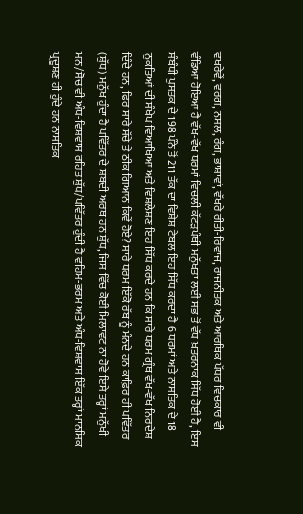ਵਖਰੇਵੇਂ, ਵਰਗ, ਨਸਲ, ਰੰਗ, ਭਾਸ਼ਾਵਾਂ, ਵੱਖਰੇ ਰੀਤੀ-ਰਿਵਾਜ, ਰਾਜਨੀਤਕ ਅਤੇ ਆਰਥਿਕ ਪੱਧਰ ਵਿਚਕਾਰ ਵੀ ਵੰਡਿਆ ਹੋਇਆ ਹੈ ਵੱਖ-ਵੱਖ ਧਰਮਾਂ ਵਿਚਲੀ ਕੱਟੜਪੰਥੀ ਮਨੁੱਖਤਾ ਲਈ ਸਭ ਤੋਂ ਵੱਧ ਖ਼ਤਰਨਾਕ ਸਿੱਧ ਹੋਈ ਹੈ, ਇਸ ਸੰਬੰਧੀ ਪੁਸਤਕ ਦੇ 198 ਪੰਨੇ ਤੋਂ 211 ਤੱਕ ਦਾ ਵਿਸ਼ੇਸ਼ ਟੇਬਲ ਇਹ ਸਿੱਧ ਕਰਦਾ ਹੈ 6 ਧਰਮਾਂ ਅਤੇ ਨਾਸਤਿਕ ਦੇ 18 ਨੁਕਤਿਆਂ ਦੀ ਸੰਖੇਪ ਵਿਆਖਿਆ ਅਤੇ ਵਿਸ਼ਲੇਸ਼ਣ ਇਹ ਸਿੱਧ ਕਰਦੇ ਹਨ ਕਿ ਸਾਰੇ ਧਰਮ ਗ੍ਰੰਥ ਵੱਖ-ਵੱਖ ਨਿਰਦੇਸ਼ ਦਿੰਦੇ ਹਨ, ਫਿਰ ਸਾਰੇ ਸੱਚੇ ਤੇ ਠੀਕ ਗਿਆਨ ਕਿਵੇਂ ਹੋਏ? ਸਾਰੇ ਧਰਮ ਇੱਕੋ ਰੱਬ ਨੂੰ ਮੰਨਦੇ ਹਨ ਕਾਫ਼ਿਰ ਹੀ ਪਵਿੱਤਰ (ਸ਼ੁੱਧ) ਮਨੁੱਖ ਹੁੰਦਾ ਹੈ ਪਵਿੱਤਰ ਦੇ ਸ਼ਬਦੀ ਅਰਥ ਹਨ ਸ਼ੁੱਧ, ਜਿਸ ਵਿੱਚ ਕੋਈ ਮਿਲਾਵਟ ਨਾ ਹੋਵੇ ਇਸੇ ਤਰ੍ਹਾਂ ਮਨੁੱਖੀ ਮਨ/ਸੋਚ ਵੀ ਅੰਧ-ਵਿਸ਼ਵਾਸ ਰਹਿਤ ਸ਼ੁੱਧ/ਪਵਿੱਤਰ ਹੁੰਦੀ ਹੈ ਵਹਿਮ-ਭਰਮ ਅਤੇ ਅੰਧ-ਵਿਸ਼ਵਾਸ ਇੱਕ ਤਰ੍ਹਾਂ ਮਾਨਸਿਕ ਪ੍ਰਦੂਸ਼ਣ ਹੀ ਹੁੰਦੇ ਹਨ ਨਾਸਤਿਕ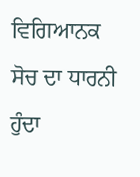ਵਿਗਿਆਨਕ ਸੋਚ ਦਾ ਧਾਰਨੀ ਹੁੰਦਾ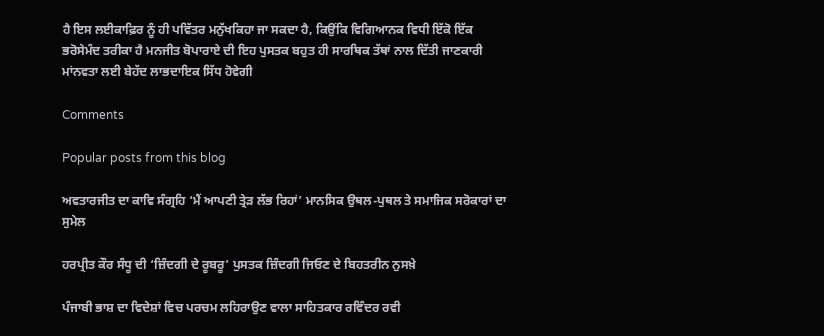ਹੈ ਇਸ ਲਈਕਾਫ਼ਿਰ ਨੂੰ ਹੀ ਪਵਿੱਤਰ ਮਨੁੱਖਕਿਹਾ ਜਾ ਸਕਦਾ ਹੈ, ਕਿਉਂਕਿ ਵਿਗਿਆਨਕ ਵਿਧੀ ਇੱਕੋ ਇੱਕ ਭਰੋਸੇਮੰਦ ਤਰੀਕਾ ਹੈ ਮਨਜੀਤ ਬੋਪਾਰਾਏ ਦੀ ਇਹ ਪੁਸਤਕ ਬਹੁਤ ਹੀ ਸਾਰਥਿਕ ਤੱਥਾਂ ਨਾਲ ਦਿੱਤੀ ਜਾਣਕਾਰੀ ਮਾਂਨਵਤਾ ਲਈ ਬੇਹੱਦ ਲਾਭਦਾਇਕ ਸਿੱਧ ਹੋਵੇਗੀ

Comments

Popular posts from this blog

ਅਵਤਾਰਜੀਤ ਦਾ ਕਾਵਿ ਸੰਗ੍ਰਹਿ ‘ਮੈਂ ਆਪਣੀ ਤ੍ਰੇੜ ਲੱਭ ਰਿਹਾਂ’ ਮਾਨਸਿਕ ਉਥਲ-ਪੁਥਲ ਤੇ ਸਮਾਜਿਕ ਸਰੋਕਾਰਾਂ ਦਾ ਸੁਮੇਲ

ਹਰਪ੍ਰੀਤ ਕੌਰ ਸੰਧੂ ਦੀ ‘ਜ਼ਿੰਦਗੀ ਦੇ ਰੂਬਰੂ’ ਪੁਸਤਕ ਜ਼ਿੰਦਗੀ ਜਿਓਣ ਦੇ ਬਿਹਤਰੀਨ ਨੁਸਖ਼ੇ

ਪੰਜਾਬੀ ਭਾਸ਼ ਦਾ ਵਿਦੇਸ਼ਾਂ ਵਿਚ ਪਰਚਮ ਲਹਿਰਾਉਣ ਵਾਲਾ ਸਾਹਿਤਕਾਰ ਰਵਿੰਦਰ ਰਵੀ